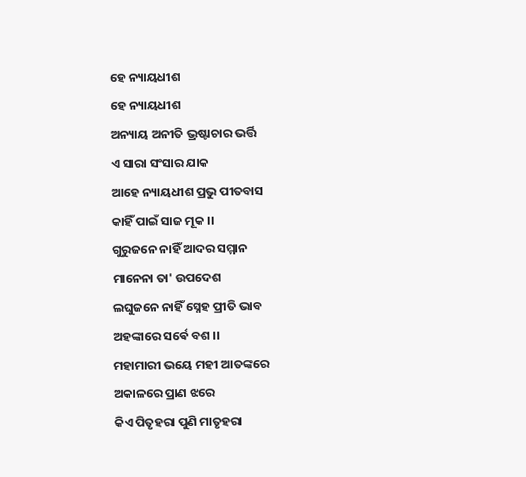ହେ ନ୍ୟାୟଧୀଶ
ହେ ନ୍ୟାୟଧୀଶ
ଅନ୍ୟାୟ ଅନୀତି ଭ୍ରଷ୍ଟାଚାର ଭର୍ତ୍ତି
ଏ ସାରା ସଂସାର ଯାକ
ଆହେ ନ୍ୟାୟଧୀଶ ପ୍ରଭୁ ପୀତବାସ
କାହିଁ ପାଇଁ ସାଜ ମୂକ ।।
ଗୁରୁଜନେ ନାହିଁ ଆଦର ସମ୍ମାନ
ମାନେନା ତା' ଉପଦେଶ
ଲଘୁଜନେ ନାହିଁ ସ୍ନେହ ପ୍ରୀତି ଭାବ
ଅହଙ୍କାରେ ସର୍ଵେ ବଶ ।।
ମହାମାରୀ ଭୟେ ମହୀ ଆତଙ୍କରେ
ଅକାଳରେ ପ୍ରାଣ ଝରେ
କିଏ ପିତୃହରା ପୁଣି ମାତୃହରା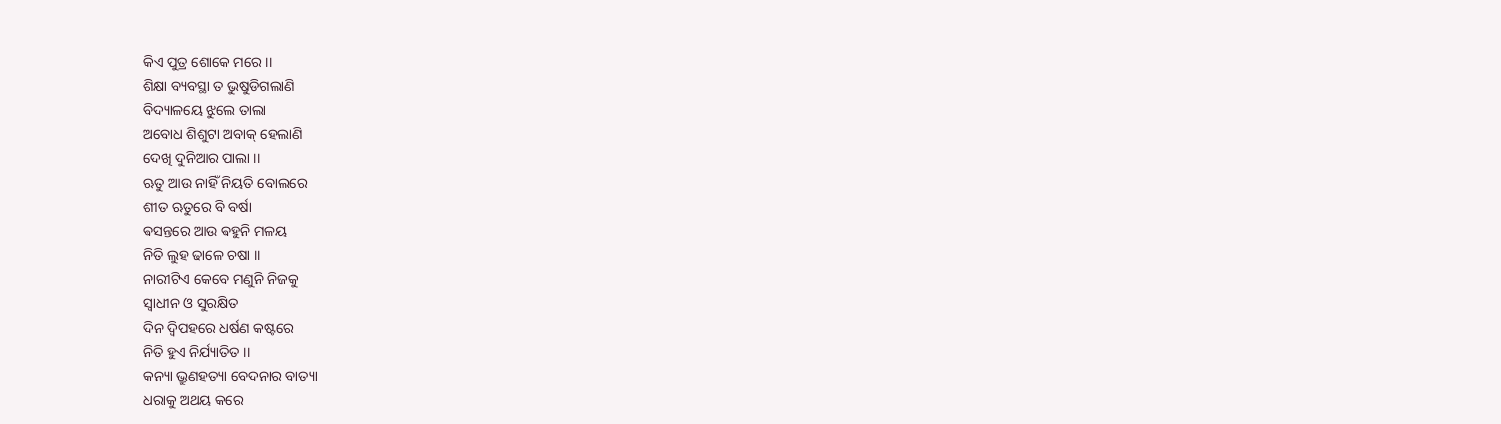କିଏ ପୁତ୍ର ଶୋକେ ମରେ ।।
ଶିକ୍ଷା ବ୍ୟବସ୍ଥା ତ ଭୁଷୁଡିଗଲାଣି
ବିଦ୍ୟାଳୟେ ଝୁଲେ ତାଲା
ଅବୋଧ ଶିଶୁଟା ଅବାକ୍ ହେଲାଣି
ଦେଖି ଦୁନିଆର ପାଲା ।।
ଋତୁ ଆଉ ନାହିଁ ନିୟତି ବୋଲରେ
ଶୀତ ଋତୁରେ ବି ବର୍ଷା
ଵସନ୍ତରେ ଆଉ ଵହୁନି ମଳୟ
ନିତି ଲୁହ ଢାଳେ ଚଷା ।।
ନାରୀଟିଏ କେବେ ମଣୁନି ନିଜକୁ
ସ୍ଵାଧୀନ ଓ ସୁରକ୍ଷିତ
ଦିନ ଦ୍ବିପହରେ ଧର୍ଷଣ କଷ୍ଟରେ
ନିତି ହୁଏ ନିର୍ଯ୍ୟାତିତ ।।
କନ୍ୟା ଭ୍ରୁଣହତ୍ୟା ବେଦନାର ବାତ୍ୟା
ଧରାକୁ ଅଥୟ କରେ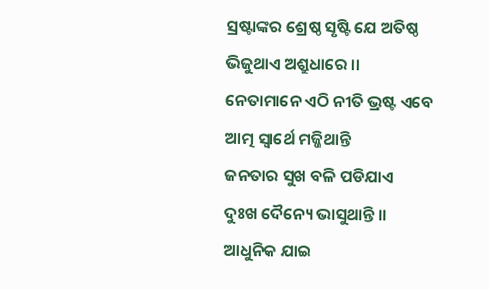ସ୍ରଷ୍ଟାଙ୍କର ଶ୍ରେଷ୍ଠ ସୃଷ୍ଟି ଯେ ଅତିଷ୍ଠ
ଭିଜୁଥାଏ ଅଶ୍ରୁଧାରେ ।।
ନେତାମାନେ ଏଠି ନୀତି ଭ୍ରଷ୍ଟ ଏବେ
ଆତ୍ମ ସ୍ବାର୍ଥେ ମଜ୍ଜିଥାନ୍ତି
ଜନତାର ସୁଖ ବଳି ପଡିଯାଏ
ଦୁଃଖ ଦୈନ୍ୟେ ଭାସୁଥାନ୍ତି ।।
ଆଧୁନିକ ଯାଇ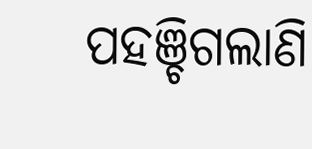ପହଞ୍ଚିଗଲାଣି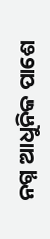ନଗ୍ନ ଆଧୁନିକ ପାଶେ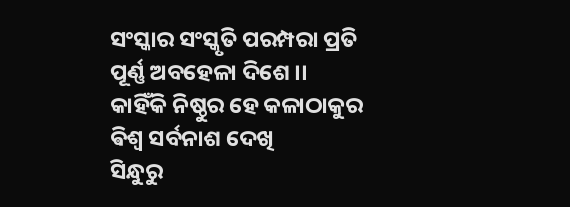ସଂସ୍କାର ସଂସ୍କୃତି ପରମ୍ପରା ପ୍ରତି
ପୂର୍ଣ୍ଣ ଅବହେଳା ଦିଶେ ।।
କାହିଁକି ନିଷ୍ଠୁର ହେ କଳାଠାକୁର
ଵିଶ୍ଵ ସର୍ବନାଶ ଦେଖି
ସିନ୍ଧୁରୁ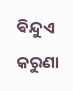ଵିନ୍ଦୁଏ କରୁଣା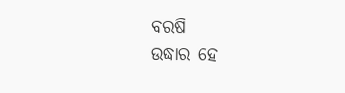ବରଷି
ଉଦ୍ଧାର ହେ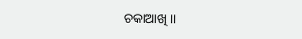ଚକାଆଖି ।।